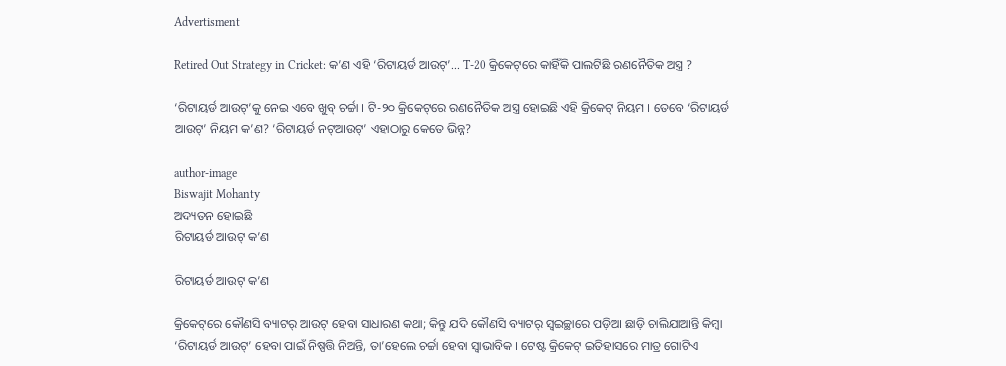Advertisment

Retired Out Strategy in Cricket: କ’ଣ ଏହି ‘ରିଟାୟର୍ଡ ଆଉଟ୍’... T-20 କ୍ରିକେଟ୍‌ରେ କାହିଁକି ପାଲଟିଛି ରଣନୈତିକ ଅସ୍ତ୍ର ?

‘ରିଟାୟର୍ଡ ଆଉଟ୍‌’କୁ ନେଇ ଏବେ ଖୁବ୍ ଚର୍ଚ୍ଚା । ଟି-୨୦ କ୍ରିକେଟ୍‌ରେ ରଣନୈତିକ ଅସ୍ତ୍ର ହୋଇଛି ଏହି କ୍ରିକେଟ୍ ନିୟମ । ତେବେ ‘ରିଟାୟର୍ଡ ଆଉଟ୍‌’ ନିୟମ କ’ଣ? ‘ରିଟାୟର୍ଡ ନଟ୍‌ଆଉଟ୍‌’ ଏହାଠାରୁ କେତେ ଭିନ୍ନ?

author-image
Biswajit Mohanty
ଅଦ୍ୟତନ ହୋଇଛି
ରିଟାୟର୍ଡ ଆଉଟ୍ କ’ଣ

ରିଟାୟର୍ଡ ଆଉଟ୍ କ’ଣ

କ୍ରିକେଟ୍‌ରେ କୌଣସି ବ୍ୟାଟର୍ ଆଉଟ୍ ହେବା ସାଧାରଣ କଥା; କିନ୍ତୁ ଯଦି କୌଣସି ବ୍ୟାଟର୍ ସ୍ୱଇଚ୍ଛାରେ ପଡ଼ିଆ ଛାଡ଼ି ଚାଲିଯାଆନ୍ତି କିମ୍ବା ‘ରିଟାୟର୍ଡ ଆଉଟ୍‌’ ହେବା ପାଇଁ ନିଷ୍ପତ୍ତି ନିଅନ୍ତି, ତା’ହେଲେ ଚର୍ଚ୍ଚା ହେବା ସ୍ୱାଭାବିକ । ଟେଷ୍ଟ କ୍ରିକେଟ୍ ଇତିହାସରେ ମାତ୍ର ଗୋଟିଏ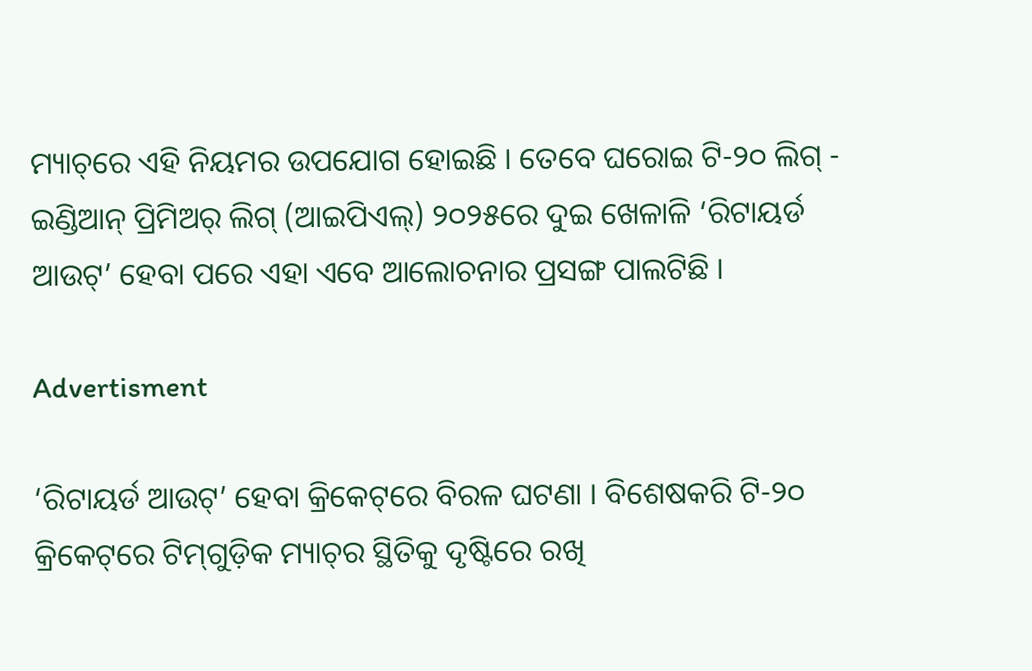ମ୍ୟାଚ୍‌ରେ ଏହି ନିୟମର ଉପଯୋଗ ହୋଇଛି । ତେବେ ଘରୋଇ ଟି-୨୦ ଲିଗ୍ - ଇଣ୍ଡିଆନ୍ ପ୍ରିମିଅର୍ ଲିଗ୍ (ଆଇପିଏଲ୍‌) ୨୦୨୫ରେ ଦୁଇ ଖେଳାଳି ‘ରିଟାୟର୍ଡ ଆଉଟ୍‌’ ହେବା ପରେ ଏହା ଏବେ ଆଲୋଚନାର ପ୍ରସଙ୍ଗ ପାଲଟିଛି ।

Advertisment

‘ରିଟାୟର୍ଡ ଆଉଟ୍‌’ ହେବା କ୍ରିକେଟ୍‌ରେ ବିରଳ ଘଟଣା । ବିଶେଷକରି ଟି-୨୦ କ୍ରିକେଟ୍‌ରେ ଟିମ୍‌ଗୁଡ଼ିକ ମ୍ୟାଚ୍‌ର ସ୍ଥିତିକୁ ଦୃଷ୍ଟିରେ ରଖି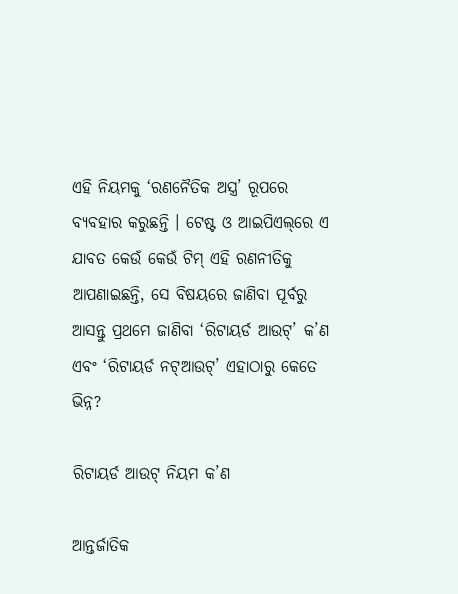ଏହି ନିୟମକୁ ‘ରଣନୈତିକ ଅସ୍ତ୍ର’ ରୂପରେ ବ୍ୟବହାର କରୁଛନ୍ତି । ଟେଷ୍ଟ ଓ ଆଇପିଏଲ୍‌ରେ ଏ ଯାବତ କେଉଁ କେଉଁ ଟିମ୍ ଏହି ରଣନୀତିକୁ ଆପଣାଇଛନ୍ତି, ସେ ବିଷୟରେ ଜାଣିବା ପୂର୍ବରୁ ଆସନ୍ତୁ ପ୍ରଥମେ ଜାଣିବା ‘ରିଟାୟର୍ଡ ଆଉଟ୍‌’ କ’ଣ ଏବଂ ‘ରିଟାୟର୍ଡ ନଟ୍‌ଆଉଟ୍‌’ ଏହାଠାରୁ କେତେ ଭିନ୍ନ?

ରିଟାୟର୍ଡ ଆଉଟ୍ ନିୟମ କ’ଣ

ଆନ୍ତର୍ଜାତିକ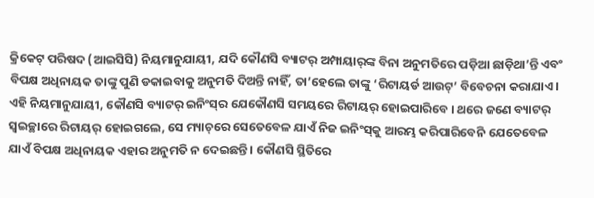କ୍ରିକେଟ୍ ପରିଷଦ (ଆଇସିସି) ନିୟମାନୁଯାୟୀ, ଯଦି କୌଣସି ବ୍ୟାଟର୍ ଅମ୍ପାୟାର୍‌ଙ୍କ ବିନା ଅନୁମତିରେ ପଡ଼ିଆ ଛାଡ଼ିଥା’ନ୍ତି ଏବଂ ବିପକ୍ଷ ଅଧିନାୟକ ତାଙ୍କୁ ପୁଣି ଡକାଇବାକୁ ଅନୁମତି ଦିଅନ୍ତି ନାହିଁ, ତା’ହେଲେ ତାଙ୍କୁ ‘ରିଟାୟର୍ଡ ଆଉଟ୍‌’ ବିବେଚନା କରାଯାଏ । ଏହି ନିୟମାନୁଯାୟୀ, କୌଣସି ବ୍ୟାଟର୍ ଇନିଂସ୍‌ର ଯେକୌଣସି ସମୟରେ ରିଟାୟର୍ ହୋଇପାରିବେ । ଥରେ ଜଣେ ବ୍ୟାଟର୍ ସ୍ୱଇଚ୍ଛାରେ ରିଟାୟର୍ ହୋଇଗଲେ, ସେ ମ୍ୟାଚ୍‌ରେ ସେତେବେଳ ଯାଏଁ ନିଜ ଇନିଂସ୍‌କୁ ଆରମ୍ଭ କରିପାରିବେନି ଯେତେବେଳ ଯାଏଁ ବିପକ୍ଷ ଅଧିନାୟକ ଏହାର ଅନୁମତି ନ ଦେଇଛନ୍ତି । କୌଣସି ସ୍ଥିତିରେ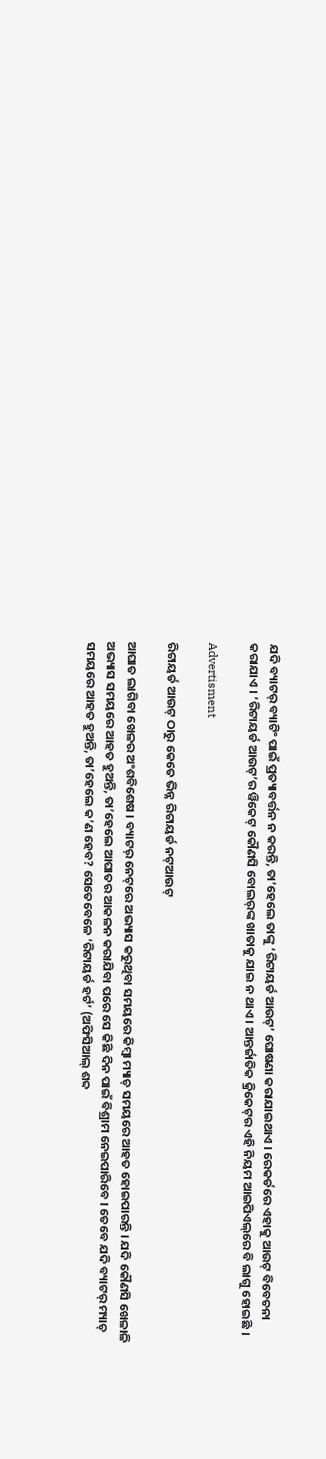ଯଦି ବ୍ୟାଟର୍ ବ୍ୟାଟିଂ ପାଇଁ ପ୍ରତ୍ୟାବର୍ତ୍ତନ ନ କରନ୍ତି, ତା’ହେଲେ ତାଙ୍କୁ ‘ରିଟାୟର୍ଡ ଆଉଟ୍‌’ ଘୋଷଣା କରାଯାଇଥାଏ । ରେକର୍ଡରେ ଏହାକୁ ଆଉଟ୍ ବିବେଚନା କରାଯାଏ । ‘ରିଟାୟର୍ଡ ଆଉଟ୍‌’ର ୱିକେଟ୍ କୌଣସି ବୋଲର୍‌ଙ୍କ ଖାତାକୁ ଯାଇ ନ ଥାଏ । ଆନ୍ତର୍ଜାତିକ କ୍ରିକେଟ୍‌ର ଏହି ନିୟମ ଆଇପିଏଲ୍‌ରେ ବି ଲାଗୁ ହୋଇଛି ।

Advertisment

ରିଟାୟର୍ଡ ଆଉଟ୍ ଠାରୁ କେତେ ଭିନ୍ନ ରିଟାୟର୍ଡ ନଟ୍‌ଆଉଟ୍‌

ଆଘାତ ଲାଗିବା ଖେଳର ଅଂଶବିଶେଷ । ବ୍ୟାଟର୍ ନେଟ୍‌ରେ ଅଭ୍ୟାସ କରୁଥିବା ସମୟରେ କିମ୍ବା ମ୍ୟାଚ୍ ସମୟରେ ଆହତ ହୋଇପାରନ୍ତି । ଯଦି କୌଣସି ଖେଳାଳି ଅଭ୍ୟାସ ସମୟରେ ଆହତ ହୁଅନ୍ତି, ତା’ହେଲେ ଆଘାତର ଆକଳନ କରାଯିବା ପରେ ସେ କିଛି ଦିନ ପାଇଁ ବିଶ୍ରାମ ନେଇପାରିବେ । ତେବେ ଯଦି ବ୍ୟାଟର୍ ମ୍ୟାଚ୍ ସମୟରେ ଆହତ ହୁଅନ୍ତି, ତା’ହେଲେ କ’ଣ ହେବ? ସେତେବେଳେ ‘ରିଟାୟର୍ଡ ହର୍ଟ’ (ଅଫିସିଆଲ୍ ଶବ୍ଦ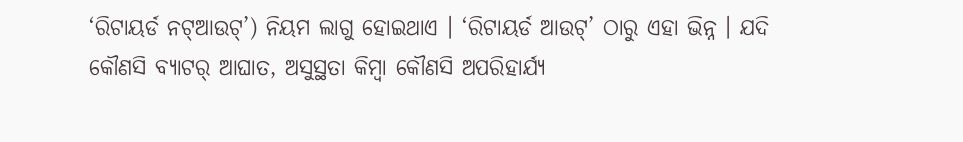‘ରିଟାୟର୍ଡ ନଟ୍‌ଆଉଟ୍‌’) ନିୟମ ଲାଗୁ ହୋଇଥାଏ । ‘ରିଟାୟର୍ଡ ଆଉଟ୍‌’ ଠାରୁ ଏହା ଭିନ୍ନ । ଯଦି କୌଣସି ବ୍ୟାଟର୍ ଆଘାତ, ଅସୁସ୍ଥତା କିମ୍ବା କୌଣସି ଅପରିହାର୍ଯ୍ୟ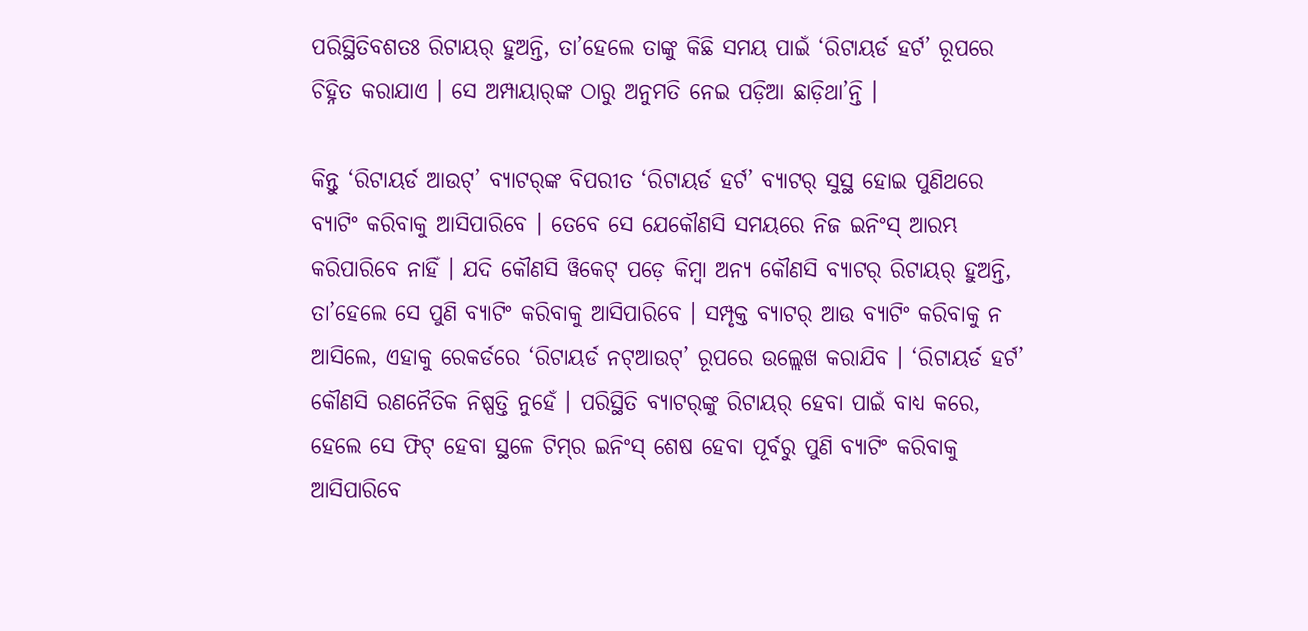ପରିସ୍ଥିତିବଶତଃ ରିଟାୟର୍ ହୁଅନ୍ତି, ତା’ହେଲେ ତାଙ୍କୁ କିଛି ସମୟ ପାଇଁ ‘ରିଟାୟର୍ଡ ହର୍ଟ’ ରୂପରେ ଚିହ୍ନିତ କରାଯାଏ । ସେ ଅମ୍ପାୟାର୍‌ଙ୍କ ଠାରୁ ଅନୁମତି ନେଇ ପଡ଼ିଆ ଛାଡ଼ିଥା’ନ୍ତି ।

କିନ୍ତୁ ‘ରିଟାୟର୍ଡ ଆଉଟ୍‌’ ବ୍ୟାଟର୍‌ଙ୍କ ବିପରୀତ ‘ରିଟାୟର୍ଡ ହର୍ଟ’ ବ୍ୟାଟର୍ ସୁସ୍ଥ ହୋଇ ପୁଣିଥରେ ବ୍ୟାଟିଂ କରିବାକୁ ଆସିପାରିବେ । ତେବେ ସେ ଯେକୌଣସି ସମୟରେ ନିଜ ଇନିଂସ୍ ଆରମ୍ଭ କରିପାରିବେ ନାହିଁ । ଯଦି କୌଣସି ୱିକେଟ୍ ପଡ଼େ କିମ୍ବା ଅନ୍ୟ କୌଣସି ବ୍ୟାଟର୍ ରିଟାୟର୍ ହୁଅନ୍ତି, ତା’ହେଲେ ସେ ପୁଣି ବ୍ୟାଟିଂ କରିବାକୁ ଆସିପାରିବେ । ସମ୍ପୃକ୍ତ ବ୍ୟାଟର୍ ଆଉ ବ୍ୟାଟିଂ କରିବାକୁ ନ ଆସିଲେ, ଏହାକୁ ରେକର୍ଡରେ ‘ରିଟାୟର୍ଡ ନଟ୍‌ଆଉଟ୍‌’ ରୂପରେ ଉଲ୍ଲେଖ କରାଯିବ । ‘ରିଟାୟର୍ଡ ହର୍ଟ’ କୌଣସି ରଣନୈତିକ ନିଷ୍ପତ୍ତି ନୁହେଁ । ପରିସ୍ଥିତି ବ୍ୟାଟର୍‌ଙ୍କୁ ରିଟାୟର୍ ହେବା ପାଇଁ ବାଧ୍ୟ କରେ, ହେଲେ ସେ ଫିଟ୍ ହେବା ସ୍ଥଳେ ଟିମ୍‌ର ଇନିଂସ୍ ଶେଷ ହେବା ପୂର୍ବରୁ ପୁଣି ବ୍ୟାଟିଂ କରିବାକୁ ଆସିପାରିବେ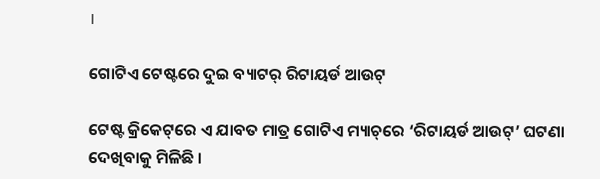।

ଗୋଟିଏ ଟେଷ୍ଟରେ ଦୁଇ ବ୍ୟାଟର୍ ରିଟାୟର୍ଡ ଆଉଟ୍‌

ଟେଷ୍ଟ କ୍ରିକେଟ୍‌ରେ ଏ ଯାବତ ମାତ୍ର ଗୋଟିଏ ମ୍ୟାଚ୍‌ରେ ‘ରିଟାୟର୍ଡ ଆଉଟ୍‌’ ଘଟଣା ଦେଖିବାକୁ ମିଳିଛି ।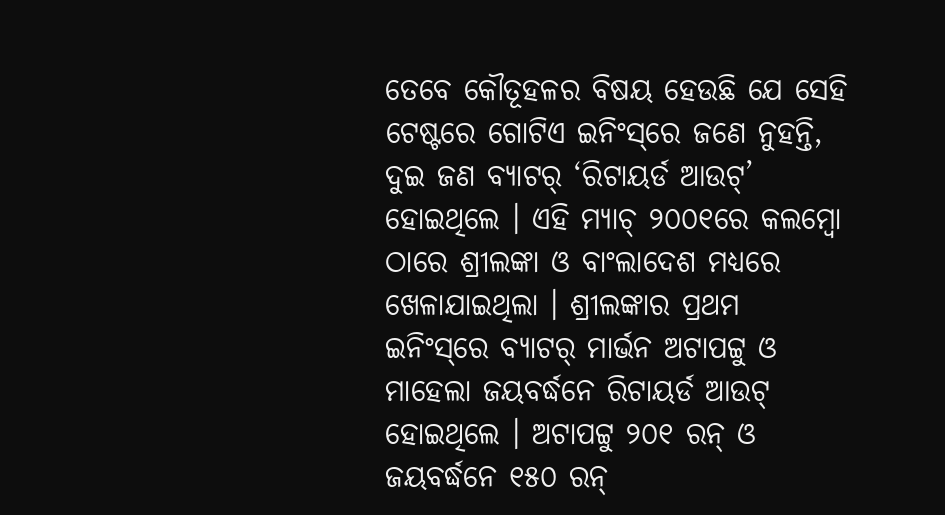ତେବେ କୌତୂହଳର ବିଷୟ ହେଉଛି ଯେ ସେହି ଟେଷ୍ଟରେ ଗୋଟିଏ ଇନିଂସ୍‌ରେ ଜଣେ ନୁହନ୍ତି, ଦୁଇ ଜଣ ବ୍ୟାଟର୍ ‘ରିଟାୟର୍ଡ ଆଉଟ୍‌’ ହୋଇଥିଲେ । ଏହି ମ୍ୟାଚ୍ ୨୦୦୧ରେ କଲମ୍ବୋ ଠାରେ ଶ୍ରୀଲଙ୍କା ଓ ବାଂଲାଦେଶ ମଧ୍ୟରେ  ଖେଳାଯାଇଥିଲା । ଶ୍ରୀଲଙ୍କାର ପ୍ରଥମ ଇନିଂସ୍‌ରେ ବ୍ୟାଟର୍ ମାର୍ଭନ ଅଟାପଟ୍ଟୁ ଓ ମାହେଲା ଜୟବର୍ଦ୍ଧନେ ରିଟାୟର୍ଡ ଆଉଟ୍ ହୋଇଥିଲେ । ଅଟାପଟ୍ଟୁ ୨୦୧ ରନ୍ ଓ ଜୟବର୍ଦ୍ଧନେ ୧୫୦ ରନ୍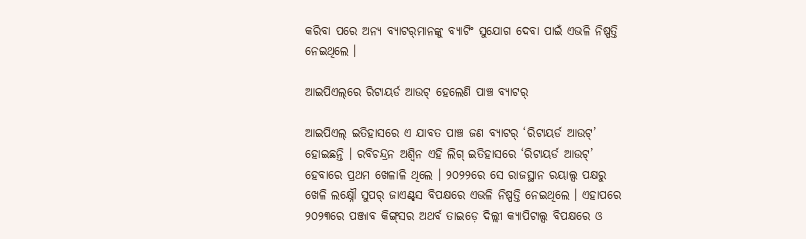କରିବା ପରେ ଅନ୍ୟ ବ୍ୟାଟର୍‌ମାନଙ୍କୁ ବ୍ୟାଟିଂ ସୁଯୋଗ ଦେବା ପାଇଁ ଏଭଳି ନିଷ୍ପତ୍ତି ନେଇଥିଲେ ।

ଆଇପିଏଲ୍‌ରେ ରିଟାୟର୍ଡ ଆଉଟ୍ ହେଲେଣି ପାଞ୍ଚ ବ୍ୟାଟର୍‌

ଆଇପିଏଲ୍ ଇତିହାସରେ ଏ ଯାବତ ପାଞ୍ଚ ଜଣ ବ୍ୟାଟର୍ ‘ରିଟାୟର୍ଡ ଆଉଟ୍‌’ ହୋଇଛନ୍ତି । ରବିଚନ୍ଦ୍ରନ ଅଶ୍ୱିନ ଏହି ଲିଗ୍ ଇତିହାସରେ ‘ରିଟାୟର୍ଡ ଆଉଟ୍‌’ ହେବାରେ ପ୍ରଥମ ଖେଳାଳି ଥିଲେ । ୨୦୨୨ରେ ସେ ରାଜସ୍ଥାନ ରୟାଲ୍ସ ପକ୍ଷରୁ ଖେଳି ଲକ୍ଷ୍ନୌ ସୁପର୍ ଜାଏଣ୍ଟ୍‌ସ ବିପକ୍ଷରେ ଏଭଳି ନିଷ୍ପତ୍ତି ନେଇଥିଲେ । ଏହାପରେ ୨୦୨୩ରେ ପଞ୍ଜାବ କିଙ୍ଗ୍‌ସର ଅଥର୍ବ ତାଇଡ଼େ ଦିଲ୍ଲୀ କ୍ୟାପିଟାଲ୍ସ ବିପକ୍ଷରେ ଓ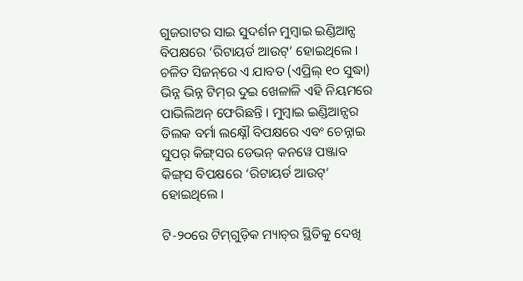ଗୁଜରାଟର ସାଇ ସୁଦର୍ଶନ ମୁମ୍ବାଇ ଇଣ୍ଡିଆନ୍ସ ବିପକ୍ଷରେ ‘ରିଟାୟର୍ଡ ଆଉଟ୍‌’ ହୋଇଥିଲେ । ଚଳିତ ସିଜନ୍‌ରେ ଏ ଯାବତ (ଏପ୍ରିଲ୍ ୧୦ ସୁଦ୍ଧା) ଭିନ୍ନ ଭିନ୍ନ ଟିମ୍‌ର ଦୁଇ ଖେଳାଳି ଏହି ନିୟମରେ ପାଭିଲିଅନ୍ ଫେରିଛନ୍ତି । ମୁମ୍ବାଇ ଇଣ୍ଡିଆନ୍ସର ତିଲକ ବର୍ମା ଲକ୍ଷ୍ନୌ ବିପକ୍ଷରେ ଏବଂ ଚେନ୍ନାଇ ସୁପର୍ କିଙ୍ଗ୍‌ସର ଡେଭନ୍ କନୱେ ପଞ୍ଜାବ କିଙ୍ଗ୍‌ସ ବିପକ୍ଷରେ ‘ରିଟାୟର୍ଡ ଆଉଟ୍‌’ ହୋଇଥିଲେ ।

ଟି-୨୦ରେ ଟିମ୍‌ଗୁଡ଼ିକ ମ୍ୟାଚ୍‌ର ସ୍ଥିତିକୁ ଦେଖି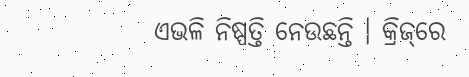ଏଭଳି ନିଷ୍ପତ୍ତି ନେଉଛନ୍ତି । କ୍ରିଜ୍‌ରେ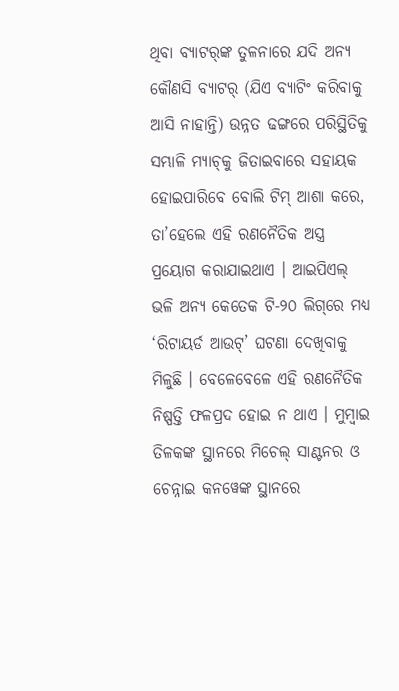ଥିବା ବ୍ୟାଟର୍‌ଙ୍କ ତୁଳନାରେ ଯଦି ଅନ୍ୟ କୌଣସି ବ୍ୟାଟର୍ (ଯିଏ ବ୍ୟାଟିଂ କରିବାକୁ ଆସି ନାହାନ୍ତି) ଉନ୍ନତ ଢଙ୍ଗରେ ପରିସ୍ଥିତିକୁ ସମ୍ଭାଳି ମ୍ୟାଚ୍‌କୁ ଜିତାଇବାରେ ସହାୟକ ହୋଇପାରିବେ ବୋଲି ଟିମ୍ ଆଶା କରେ, ତା’ହେଲେ ଏହି ରଣନୈତିକ ଅସ୍ତ୍ର ପ୍ରୟୋଗ କରାଯାଇଥାଏ । ଆଇପିଏଲ୍ ଭଳି ଅନ୍ୟ କେତେକ ଟି-୨୦ ଲିଗ୍‌ରେ ମଧ୍ୟ ‘ରିଟାୟର୍ଡ ଆଉଟ୍‌’ ଘଟଣା ଦେଖିବାକୁ ମିଳୁଛି । ବେଳେବେଳେ ଏହି ରଣନୈତିକ ନିଷ୍ପତ୍ତି ଫଳପ୍ରଦ ହୋଇ ନ ଥାଏ । ମୁମ୍ବାଇ ତିଳକଙ୍କ ସ୍ଥାନରେ ମିଚେଲ୍ ସାଣ୍ଟନର ଓ ଚେନ୍ନାଇ କନୱେଙ୍କ ସ୍ଥାନରେ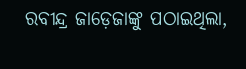ରବୀନ୍ଦ୍ର ଜାଡ଼େଜାଙ୍କୁ ପଠାଇଥିଲା,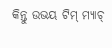କିନ୍ତୁ ଉଭୟ ଟିମ୍ ମ୍ୟାଚ୍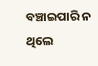ବଞ୍ଚାଇପାରି ନ ଥିଲେ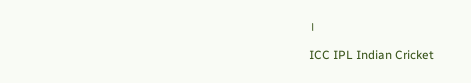।

ICC IPL Indian Cricket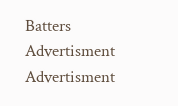Batters
Advertisment
Advertisment